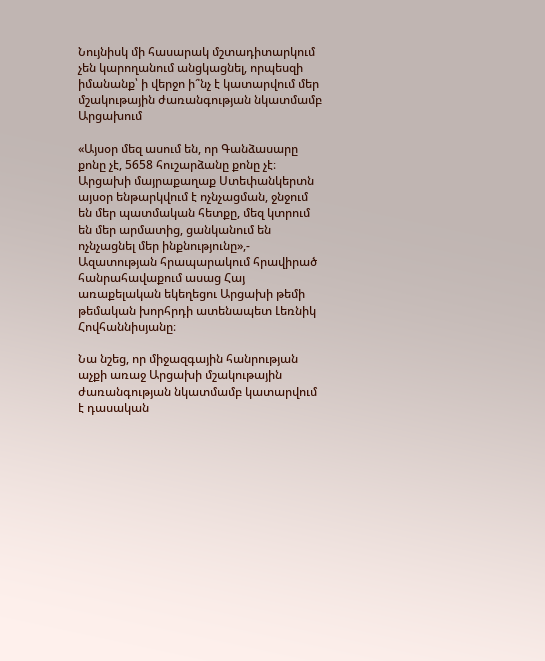Նույնիսկ մի հասարակ մշտադիտարկում չեն կարողանում անցկացնել, որպեսզի իմանանք՝ ի վերջո ի՞նչ է կատարվում մեր մշակութային ժառանգության նկատմամբ Արցախում

«Այսօր մեզ ասում են, որ Գանձասարը քոնը չէ, 5658 հուշարձանը քոնը չէ։ Արցախի մայրաքաղաք Ստեփանկերտն այսօր ենթարկվում է ոչնչացման, ջնջում են մեր պատմական հետքը, մեզ կտրում են մեր արմատից, ցանկանում են ոչնչացնել մեր ինքնությունը»,- Ազատության հրապարակում հրավիրած հանրահավաքում ասաց Հայ առաքելական եկեղեցու Արցախի թեմի թեմական խորհրդի ատենապետ Լեռնիկ Հովհաննիսյանը։

Նա նշեց, որ միջազգային հանրության աչքի առաջ Արցախի մշակութային ժառանգության նկատմամբ կատարվում է դասական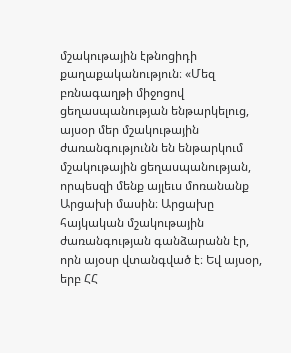մշակութային էթնոցիդի քաղաքականություն։ «Մեզ բռնագաղթի միջոցով ցեղասպանության ենթարկելուց, այսօր մեր մշակութային ժառանգությունն են ենթարկում մշակութային ցեղասպանության, որպեսզի մենք այլեւս մոռանանք Արցախի մասին։ Արցախը հայկական մշակութային ժառանգության գանձարանն էր, որն այօսր վտանգված է։ Եվ այսօր, երբ ՀՀ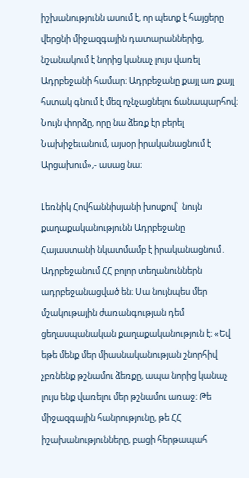իշխանությունն ասում է, որ պետք է հայցերը վերցնի միջազգային դատարաններից, նշանակում է նորից կանաչ լույս վառել Ադրբեջանի համար։ Ադրբեջանը քայլ առ քայլ հստակ գնում է մեզ ոչնչացնելու ճանապարհով։ Նույն փորձը, որը նա ձեռք էր բերել Նախիջեւանում, այսօր իրականացնում է Արցախում»,- ասաց նա։

Լեռնիկ Հովհաննիսյանի խոսքով՝  նույն քաղաքականությունն Ադրբեջանը Հայաստանի նկատմամբ է իրականացնում․ Ադրբեջանում ՀՀ բոլոր տեղանուններն ադրբեջանացված են։ Սա նույնպես մեր մշակութային ժառանգության դեմ ցեղասպանական քաղաքականություն է։ «Եվ եթե մենք մեր միասնականության շնորհիվ չբռնենք թշնամու ձեռքը, ապա նորից կանաչ լույս ենք վառելու մեր թշնամու առաջ։ Թե միջազգային հանրությունը, թե ՀՀ իշախանությունները, բացի հերթապահ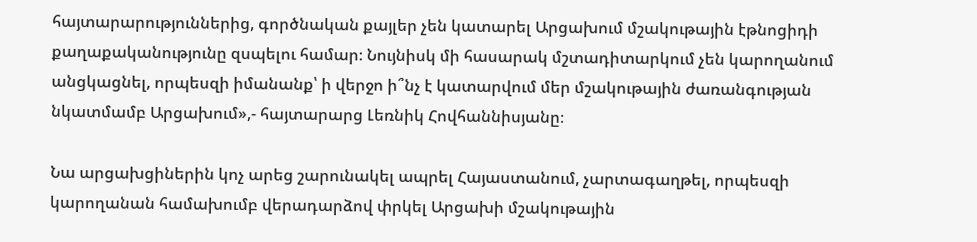հայտարարություններից, գործնական քայլեր չեն կատարել Արցախում մշակութային էթնոցիդի քաղաքականությունը զսպելու համար։ Նույնիսկ մի հասարակ մշտադիտարկում չեն կարողանում անցկացնել, որպեսզի իմանանք՝ ի վերջո ի՞նչ է կատարվում մեր մշակութային ժառանգության նկատմամբ Արցախում»,- հայտարարց Լեռնիկ Հովհաննիսյանը։

Նա արցախցիներին կոչ արեց շարունակել ապրել Հայաստանում, չարտագաղթել, որպեսզի կարողանան համախումբ վերադարձով փրկել Արցախի մշակութային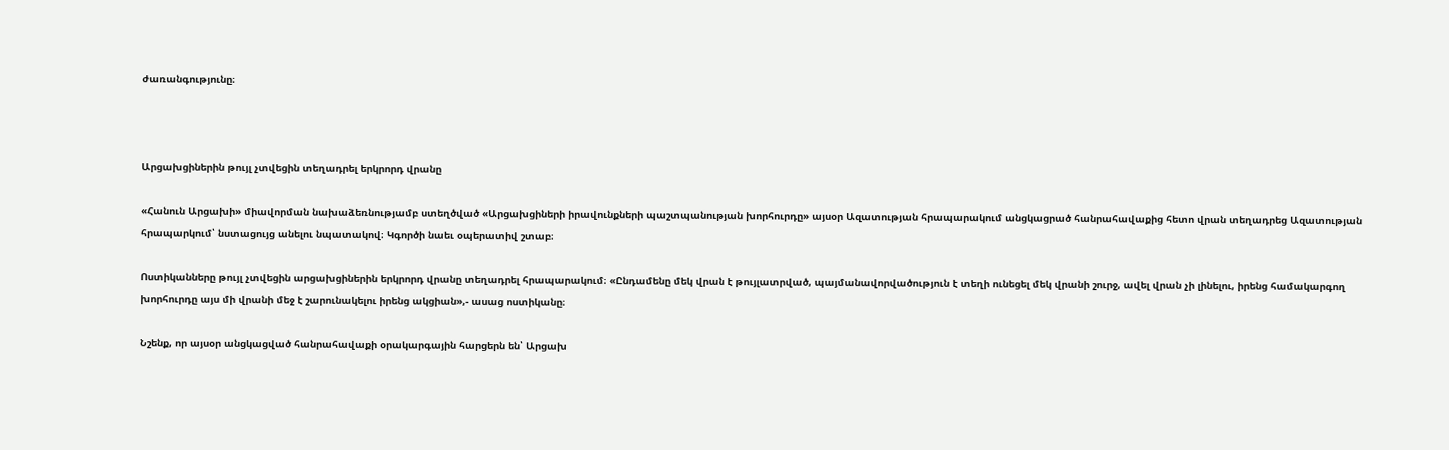ժառանգությունը։



Արցախցիներին թույլ չտվեցին տեղադրել երկրորդ վրանը

«Հանուն Արցախի» միավորման նախաձեռնությամբ ստեղծված «Արցախցիների իրավունքների պաշտպանության խորհուրդը» այսօր Ազատության հրապարակում անցկացրած հանրահավաքից հետո վրան տեղադրեց Ազատության հրապարկում՝ նստացույց անելու նպատակով։ Կգործի նաեւ օպերատիվ շտաբ։

Ոստիկանները թույլ չտվեցին արցախցիներին երկրորդ վրանը տեղադրել հրապարակում։ «Ընդամենը մեկ վրան է թույլատրված, պայմանավորվածություն է տեղի ունեցել մեկ վրանի շուրջ, ավել վրան չի լինելու, իրենց համակարգող խորհուրդը այս մի վրանի մեջ է շարունակելու իրենց ակցիան»,- ասաց ոստիկանը։

Նշենք, որ այսօր անցկացված հանրահավաքի օրակարգային հարցերն են՝ Արցախ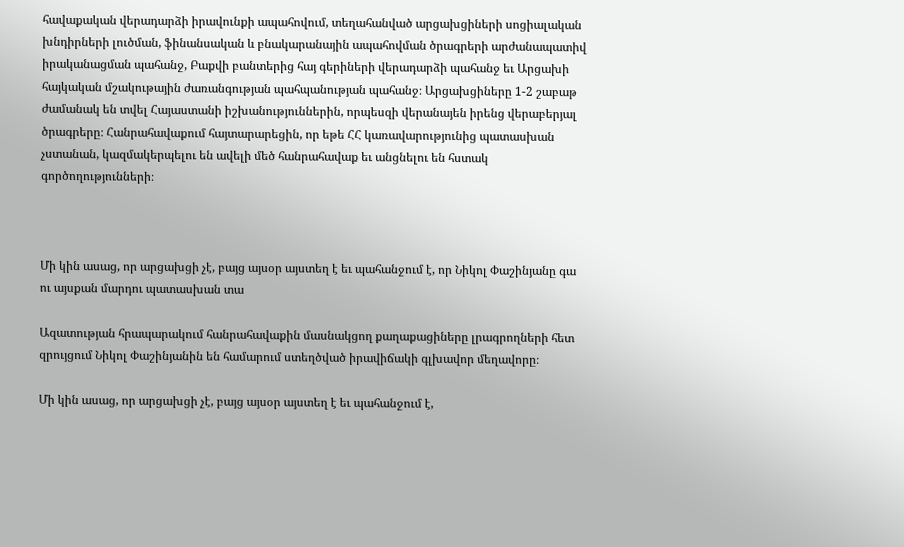հավաքական վերադարձի իրավունքի ապահովում, տեղահանված արցախցիների սոցիալական խնդիրների լուծման, ֆինանսական և բնակարանային ապահովման ծրագրերի արժանապատիվ իրականացման պահանջ, Բաքվի բանտերից հայ գերիների վերադարձի պահանջ եւ Արցախի հայկական մշակութային ժառանգության պահպանության պահանջ։ Արցախցիները 1-2 շաբաթ ժամանակ են տվել Հայաստանի իշխանություններին, որպեսզի վերանայեն իրենց վերաբերյալ ծրագրերը։ Հանրահավաքում հայտարարեցին, որ եթե ՀՀ կառավարությունից պատասխան չստանան, կազմակերպելու են ավելի մեծ հանրահավաք եւ անցնելու են հստակ գործողությունների։



Մի կին ասաց, որ արցախցի չէ, բայց այսօր այստեղ է եւ պահանջում է, որ Նիկոլ Փաշինյանը գա ու այսքան մարդու պատասխան տա

Ազատության հրապարակում հանրահավաքին մասնակցող քաղաքացիները լրագրողների հետ զրույցում Նիկոլ Փաշինյանին են համարում ստեղծված իրավիճակի գլխավոր մեղավորը։

Մի կին ասաց, որ արցախցի չէ, բայց այսօր այստեղ է եւ պահանջում է,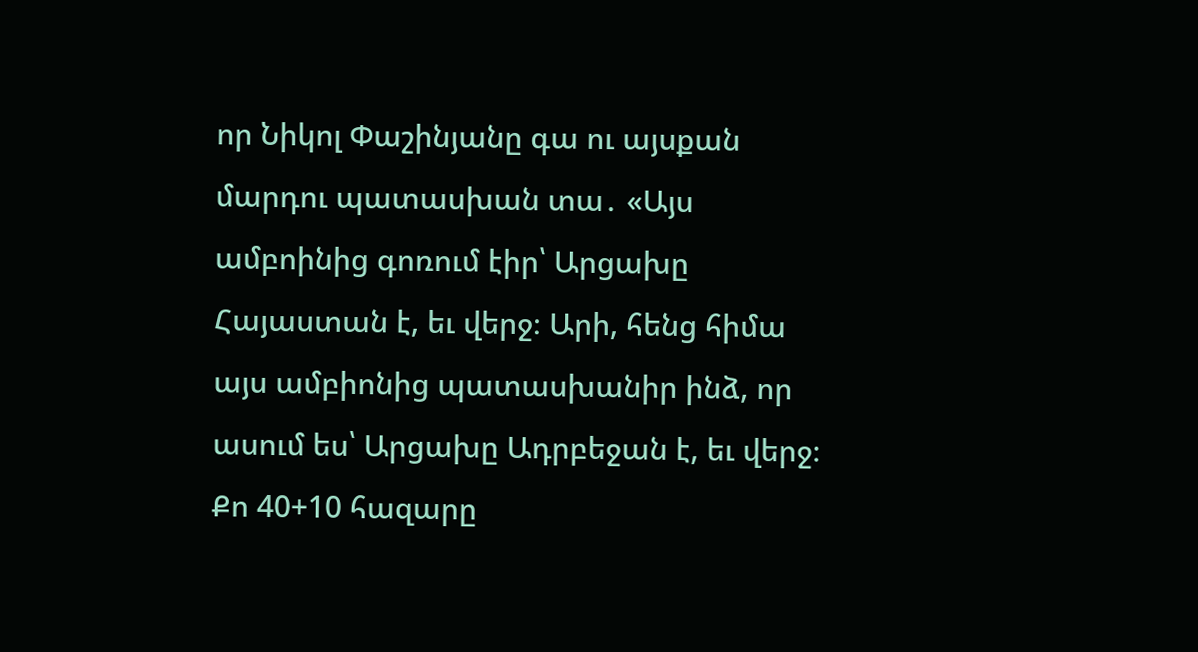որ Նիկոլ Փաշինյանը գա ու այսքան մարդու պատասխան տա․ «Այս ամբոինից գոռում էիր՝ Արցախը Հայաստան է, եւ վերջ։ Արի, հենց հիմա այս ամբիոնից պատասխանիր ինձ, որ ասում ես՝ Արցախը Ադրբեջան է, եւ վերջ։ Քո 40+10 հազարը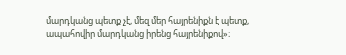մարդկանց պետք չէ, մեզ մեր հայրենիքն է պետք, ապահովիր մարդկանց իրենց հայրենիքով»։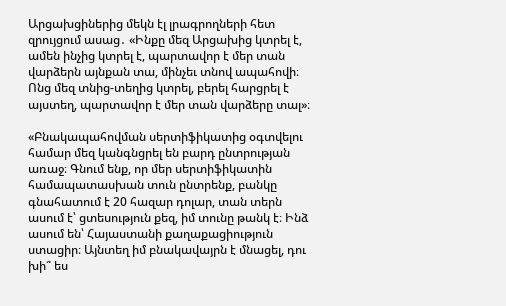Արցախցիներից մեկն էլ լրագրողների հետ զրույցում ասաց․ «Ինքը մեզ Արցախից կտրել է, ամեն ինչից կտրել է, պարտավոր է մեր տան վարձերն այնքան տա, մինչեւ տնով ապահովի։ Ոնց մեզ տնից-տեղից կտրել, բերել հարցրել է այստեղ, պարտավոր է մեր տան վարձերը տալ»։

«Բնակապահովման սերտիֆիկատից օգտվելու համար մեզ կանգնցրել են բարդ ընտրության առաջ։ Գնում ենք, որ մեր սերտիֆիկատին համապատասխան տուն ընտրենք, բանկը գնահատում է 20 հազար դոլար, տան տերն ասում է՝ ցտեսություն քեզ, իմ տունը թանկ է։ Ինձ ասում են՝ Հայաստանի քաղաքացիություն ստացիր։ Այնտեղ իմ բնակավայրն է մնացել, դու խի՞ ես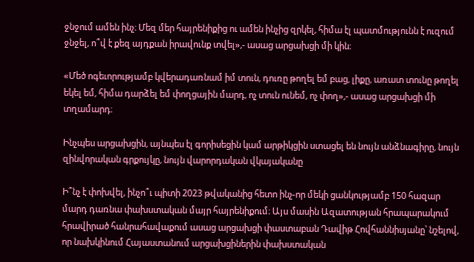ջնջում ամեն ինչ։ Մեզ մեր հայրենիքից ու ամեն ինչից զրկել, հիմա էլ պատմությունն է ուզում ջնջել, ո՞վ է քեզ այդքան իրավունք տվել»,- ասաց արցախցի մի կին։

«Մեծ ոգեւորությամբ կվերադառնամ իմ տուն, դուռը թողել եմ բաց, լիքը, առատ տունը թողել եկել եմ, հիմա դարձել եմ փողցային մարդ, ոչ տուն ունեմ, ոչ փող»,- ասաց արցախցի մի տղամարդ։

Ինչպես արցախցին, այնպես էլ գորիսեցին կամ արթիկցին ստացել են նույն անձնագիրը, նույն զինվորական գրքույկը, նույն վարորդական վկայականը

Ի՞նչ է փոխվել, ինչո՞ւ պիտի 2023 թվականից հետո ինչ-որ մեկի ցանկությամբ 150 հազար մարդ դառնա փախստական մայր հայրենիքում։ Այս մասին Ազատության հրապարակում հրավիրած հանրահավաքում ասաց արցախցի փաստաբան Դավիթ Հովհաննիսյանը՝ նշելով, որ նախկինում Հայաստանում արցախցիներին փախստական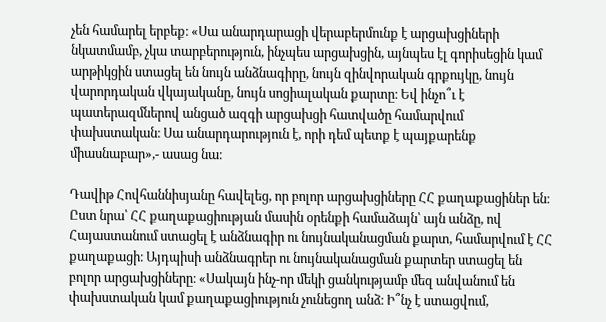չեն համարել երբեք։ «Սա անարդարացի վերաբերմունք է արցախցիների նկատմամբ, չկա տարբերություն, ինչպես արցախցին, այնպես էլ գորիսեցին կամ արթիկցին ստացել են նույն անձնագիրը, նույն զինվորական գրքույկը, նույն վարորդական վկայականը, նույն սոցիալական քարտը։ Եվ ինչո՞ւ է պատերազմներով անցած ազգի արցախցի հատվածը համարվում փախստական։ Սա անարդարություն է, որի դեմ պետք է պայքարենք միասնաբար»,- ասաց նա։

Դավիթ Հովհաննիսյանը հավելեց, որ բոլոր արցախցիները ՀՀ քաղաքացիներ են։ Ըստ նրա՝ ՀՀ քաղաքացիության մասին օրենքի համաձայն՝ այն անձը, ով Հայաստանում ստացել է անձնագիր ու նույնականացման քարտ, համարվում է ՀՀ քաղաքացի։ Այդպիսի անձնագրեր ու նույնականացման քարտեր ստացել են բոլոր արցախցիները։ «Սակայն ինչ-որ մեկի ցանկությամբ մեզ անվանում են փախստական կամ քաղաքացիություն չունեցող անձ։ Ի՞նչ է ստացվում,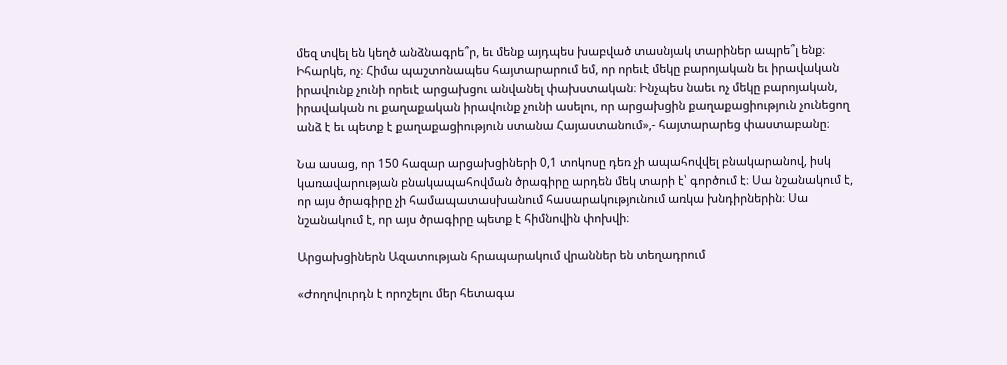մեզ տվել են կեղծ անձնագրե՞ր, եւ մենք այդպես խաբված տասնյակ տարիներ ապրե՞լ ենք։ Իհարկե, ոչ։ Հիմա պաշտոնապես հայտարարում եմ, որ որեւէ մեկը բարոյական եւ իրավական իրավունք չունի որեւէ արցախցու անվանել փախստական։ Ինչպես նաեւ ոչ մեկը բարոյական, իրավական ու քաղաքական իրավունք չունի ասելու, որ արցախցին քաղաքացիություն չունեցող անձ է եւ պետք է քաղաքացիություն ստանա Հայաստանում»,- հայտարարեց փաստաբանը։

Նա ասաց, որ 150 հազար արցախցիների 0,1 տոկոսը դեռ չի ապահովվել բնակարանով, իսկ կառավարության բնակապահովման ծրագիրը արդեն մեկ տարի է՝ գործում է։ Սա նշանակում է, որ այս ծրագիրը չի համապատասխանում հասարակությունում առկա խնդիրներին։ Սա նշանակում է, որ այս ծրագիրը պետք է հիմնովին փոխվի։

Արցախցիներն Ազատության հրապարակում վրաններ են տեղադրում

«Ժողովուրդն է որոշելու մեր հետագա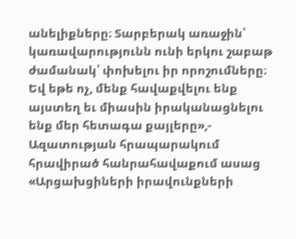անելիքները։ Տարբերակ առաջին՝ կառավարությունն ունի երկու շաբաթ ժամանակ՝ փոխելու իր որոշումները։ Եվ եթե ոչ, մենք հավաքվելու ենք այստեղ եւ միասին իրականացնելու ենք մեր հետագա քայլերը»,- Ազատության հրապարակում հրավիրած հանրահավաքում ասաց «Արցախցիների իրավունքների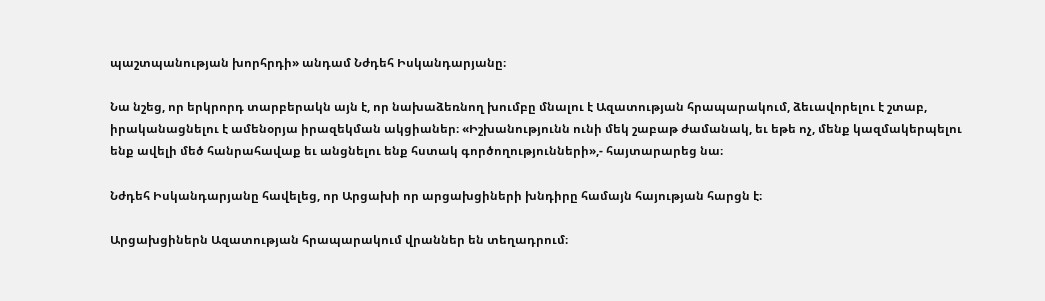պաշտպանության խորհրդի» անդամ Նժդեհ Իսկանդարյանը։

Նա նշեց, որ երկրորդ տարբերակն այն է, որ նախաձեռնող խումբը մնալու է Ազատության հրապարակում, ձեւավորելու է շտաբ, իրականացնելու է ամենօրյա իրազեկման ակցիաներ։ «Իշխանությունն ունի մեկ շաբաթ ժամանակ, եւ եթե ոչ, մենք կազմակերպելու ենք ավելի մեծ հանրահավաք եւ անցնելու ենք հստակ գործողությունների»,- հայտարարեց նա։

Նժդեհ Իսկանդարյանը հավելեց, որ Արցախի որ արցախցիների խնդիրը համայն հայության հարցն է։

Արցախցիներն Ազատության հրապարակում վրաններ են տեղադրում։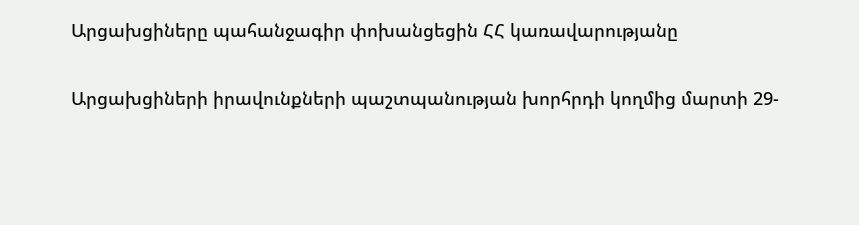Արցախցիները պահանջագիր փոխանցեցին ՀՀ կառավարությանը

Արցախցիների իրավունքների պաշտպանության խորհրդի կողմից մարտի 29-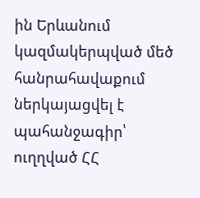ին Երևանում կազմակերպված մեծ հանրահավաքում ներկայացվել է պահանջագիր՝ ուղղված ՀՀ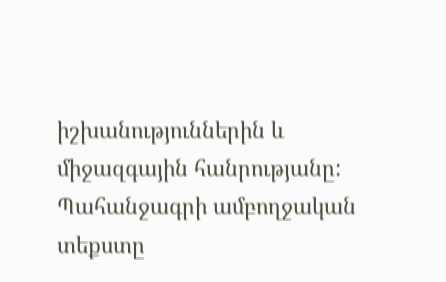իշխանություններին և միջազգային հանրությանը: Պահանջագրի ամբողջական տեքստը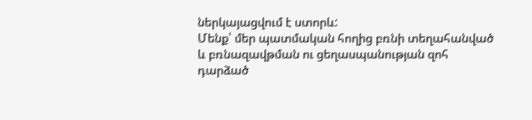ներկայացվում է ստորև:
Մենք՝ մեր պատմական հողից բռնի տեղահանված և բռնազավթման ու ցեղասպանության զոհ դարձած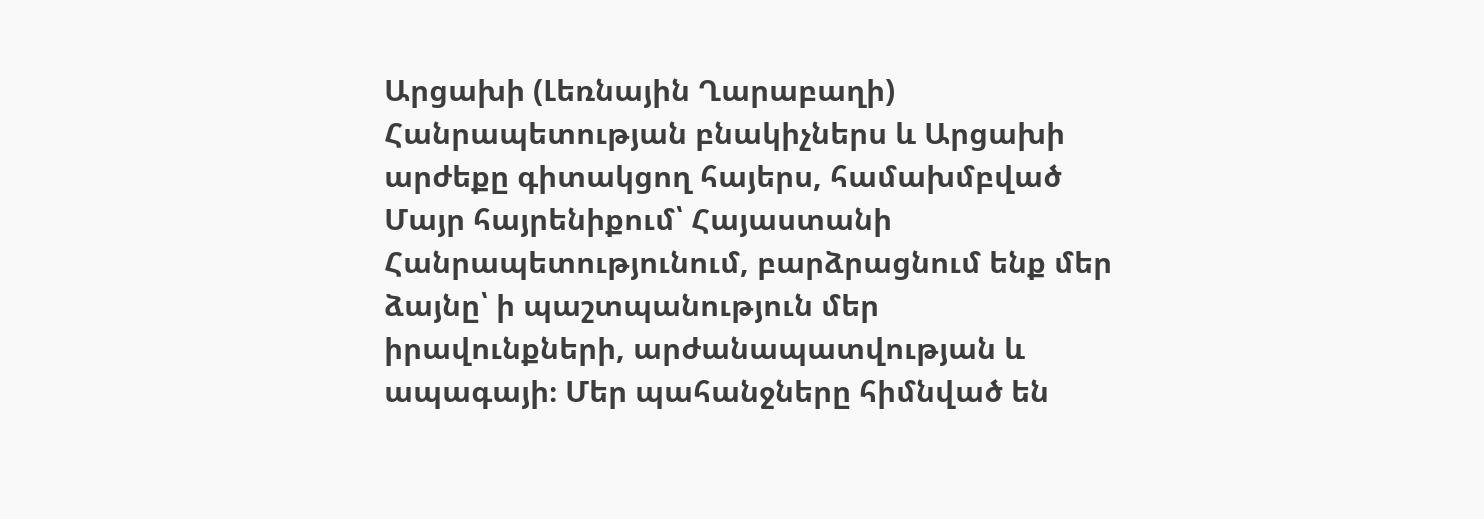Արցախի (Լեռնային Ղարաբաղի) Հանրապետության բնակիչներս և Արցախի արժեքը գիտակցող հայերս, համախմբված Մայր հայրենիքում՝ Հայաստանի Հանրապետությունում, բարձրացնում ենք մեր ձայնը՝ ի պաշտպանություն մեր իրավունքների, արժանապատվության և ապագայի։ Մեր պահանջները հիմնված են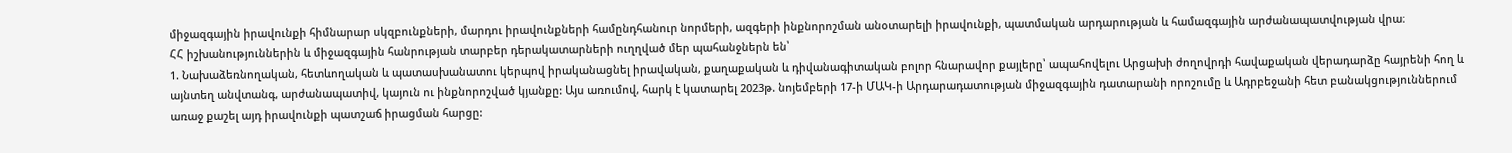միջազգային իրավունքի հիմնարար սկզբունքների, մարդու իրավունքների համընդհանուր նորմերի, ազգերի ինքնորոշման անօտարելի իրավունքի, պատմական արդարության և համազգային արժանապատվության վրա։
ՀՀ իշխանություններին և միջազգային հանրության տարբեր դերակատարների ուղղված մեր պահանջներն են՝
1. Նախաձեռնողական, հետևողական և պատասխանատու կերպով իրականացնել իրավական, քաղաքական և դիվանագիտական բոլոր հնարավոր քայլերը՝ ապահովելու Արցախի ժողովրդի հավաքական վերադարձը հայրենի հող և այնտեղ անվտանգ, արժանապատիվ, կայուն ու ինքնորոշված կյանքը: Այս առումով, հարկ է կատարել 2023թ. նոյեմբերի 17-ի ՄԱԿ-ի Արդարադատության միջազգային դատարանի որոշումը և Ադրբեջանի հետ բանակցություններում առաջ քաշել այդ իրավունքի պատշաճ իրացման հարցը: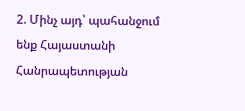2. Մինչ այդ՝ պահանջում ենք Հայաստանի Հանրապետության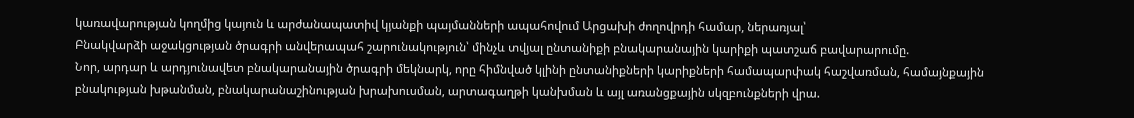կառավարության կողմից կայուն և արժանապատիվ կյանքի պայմանների ապահովում Արցախի ժողովրդի համար, ներառյալ՝
Բնակվարձի աջակցության ծրագրի անվերապահ շարունակություն՝ մինչև տվյալ ընտանիքի բնակարանային կարիքի պատշաճ բավարարումը.
Նոր, արդար և արդյունավետ բնակարանային ծրագրի մեկնարկ, որը հիմնված կլինի ընտանիքների կարիքների համապարփակ հաշվառման, համայնքային բնակության խթանման, բնակարանաշինության խրախուսման, արտագաղթի կանխման և այլ առանցքային սկզբունքների վրա.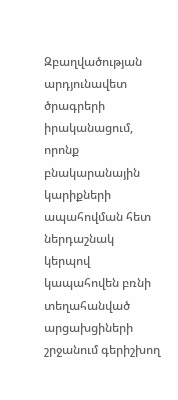Զբաղվածության արդյունավետ ծրագրերի իրականացում, որոնք բնակարանային կարիքների ապահովման հետ ներդաշնակ կերպով կապահովեն բռնի տեղահանված արցախցիների շրջանում գերիշխող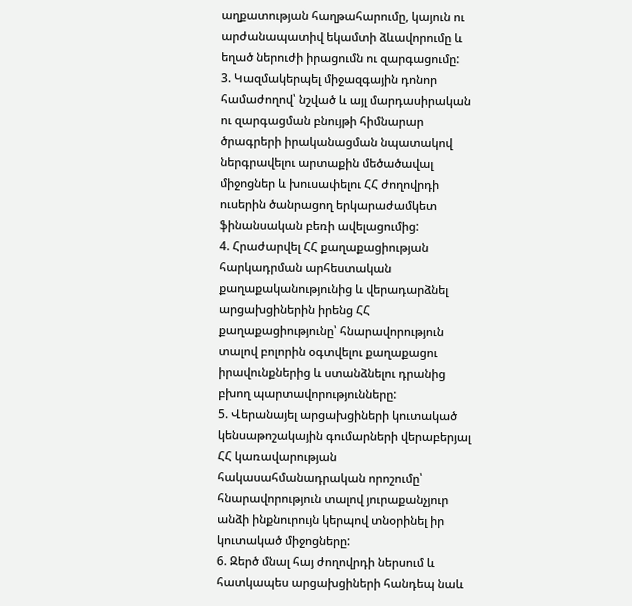աղքատության հաղթահարումը, կայուն ու արժանապատիվ եկամտի ձևավորումը և եղած ներուժի իրացումն ու զարգացումը:
3. Կազմակերպել միջազգային դոնոր համաժողով՝ նշված և այլ մարդասիրական ու զարգացման բնույթի հիմնարար ծրագրերի իրականացման նպատակով ներգրավելու արտաքին մեծածավալ միջոցներ և խուսափելու ՀՀ ժողովրդի ուսերին ծանրացող երկարաժամկետ ֆինանսական բեռի ավելացումից:
4. Հրաժարվել ՀՀ քաղաքացիության հարկադրման արհեստական քաղաքականությունից և վերադարձնել արցախցիներին իրենց ՀՀ քաղաքացիությունը՝ հնարավորություն տալով բոլորին օգտվելու քաղաքացու իրավունքներից և ստանձնելու դրանից բխող պարտավորությունները:
5. Վերանայել արցախցիների կուտակած կենսաթոշակային գումարների վերաբերյալ ՀՀ կառավարության հակասահմանադրական որոշումը՝ հնարավորություն տալով յուրաքանչյուր անձի ինքնուրույն կերպով տնօրինել իր կուտակած միջոցները:
6. Զերծ մնալ հայ ժողովրդի ներսում և հատկապես արցախցիների հանդեպ նաև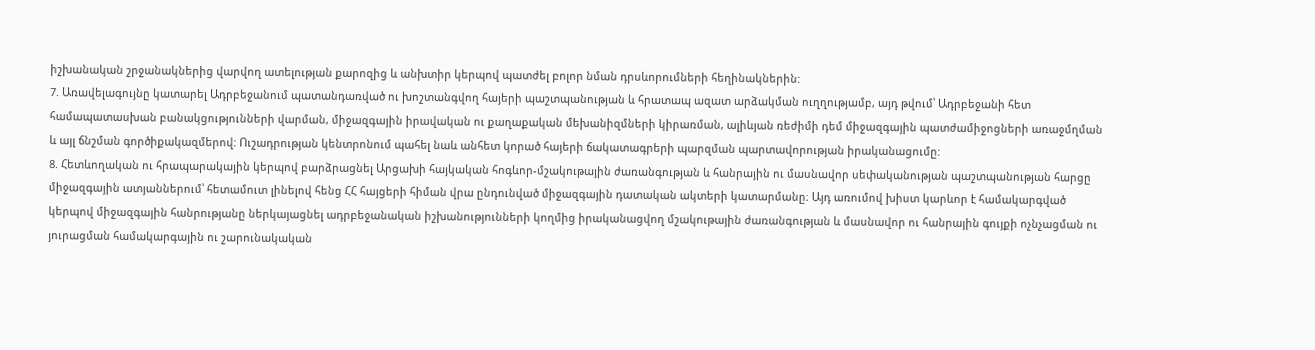իշխանական շրջանակներից վարվող ատելության քարոզից և անխտիր կերպով պատժել բոլոր նման դրսևորումների հեղինակներին:
7. Առավելագույնը կատարել Ադրբեջանում պատանդառված ու խոշտանգվող հայերի պաշտպանության և հրատապ ազատ արձակման ուղղությամբ, այդ թվում՝ Ադրբեջանի հետ համապատասխան բանակցությունների վարման, միջազգային իրավական ու քաղաքական մեխանիզմների կիրառման, ալիևյան ռեժիմի դեմ միջազգային պատժամիջոցների առաջմղման և այլ ճնշման գործիքակազմերով: Ուշադրության կենտրոնում պահել նաև անհետ կորած հայերի ճակատագրերի պարզման պարտավորության իրականացումը:
8. Հետևողական ու հրապարակային կերպով բարձրացնել Արցախի հայկական հոգևոր-մշակութային ժառանգության և հանրային ու մասնավոր սեփականության պաշտպանության հարցը միջազգային ատյաններում՝ հետամուտ լինելով հենց ՀՀ հայցերի հիման վրա ընդունված միջազգային դատական ակտերի կատարմանը։ Այդ առումով խիստ կարևոր է համակարգված կերպով միջազգային հանրությանը ներկայացնել ադրբեջանական իշխանությունների կողմից իրականացվող մշակութային ժառանգության և մասնավոր ու հանրային գույքի ոչնչացման ու յուրացման համակարգային ու շարունակական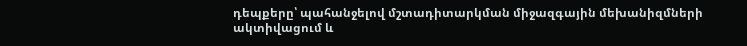դեպքերը՝ պահանջելով մշտադիտարկման միջազգային մեխանիզմների ակտիվացում և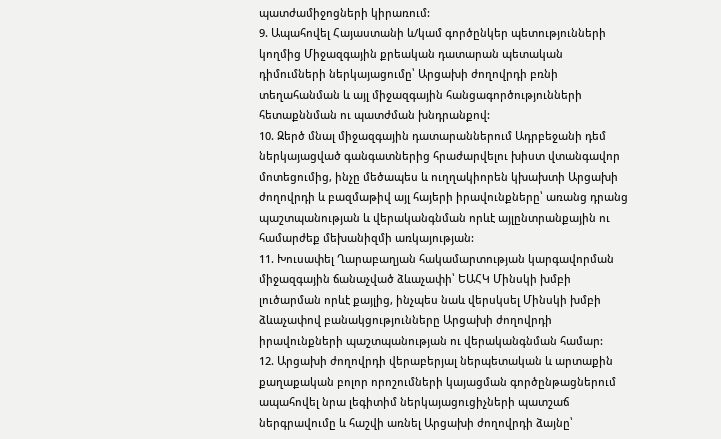պատժամիջոցների կիրառում:
9. Ապահովել Հայաստանի և/կամ գործընկեր պետությունների կողմից Միջազգային քրեական դատարան պետական դիմումների ներկայացումը՝ Արցախի ժողովրդի բռնի տեղահանման և այլ միջազգային հանցագործությունների հետաքննման ու պատժման խնդրանքով:
10. Զերծ մնալ միջազգային դատարաններում Ադրբեջանի դեմ ներկայացված գանգատներից հրաժարվելու խիստ վտանգավոր մոտեցումից, ինչը մեծապես և ուղղակիորեն կխախտի Արցախի ժողովրդի և բազմաթիվ այլ հայերի իրավունքները՝ առանց դրանց պաշտպանության և վերականգնման որևէ այլընտրանքային ու համարժեք մեխանիզմի առկայության:
11. Խուսափել Ղարաբաղյան հակամարտության կարգավորման միջազգային ճանաչված ձևաչափի՝ ԵԱՀԿ Մինսկի խմբի լուծարման որևէ քայլից, ինչպես նաև վերսկսել Մինսկի խմբի ձևաչափով բանակցությունները Արցախի ժողովրդի իրավունքների պաշտպանության ու վերականգնման համար:
12. Արցախի ժողովրդի վերաբերյալ ներպետական և արտաքին քաղաքական բոլոր որոշումների կայացման գործընթացներում ապահովել նրա լեգիտիմ ներկայացուցիչների պատշաճ ներգրավումը և հաշվի առնել Արցախի ժողովրդի ձայնը՝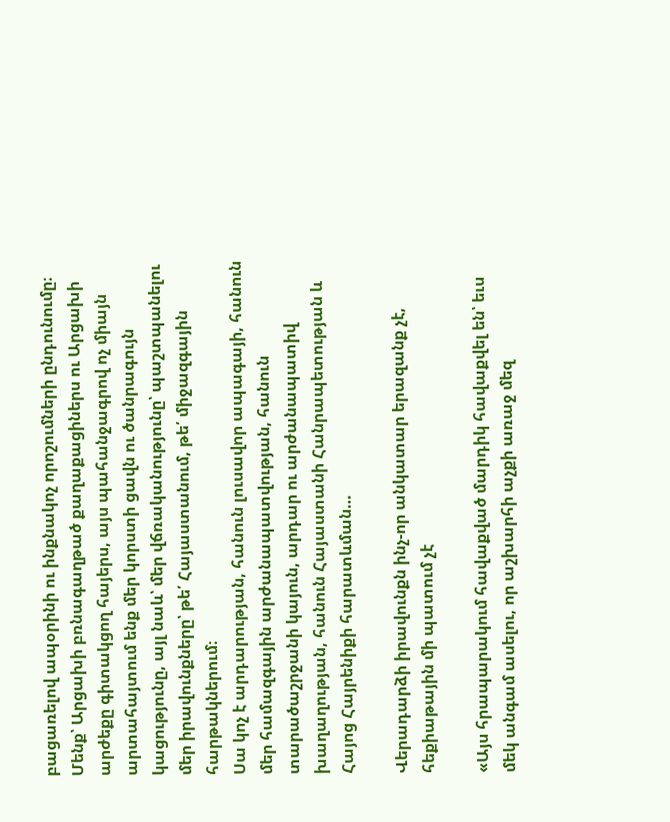բացառելով ապօրինի ու ինքնակոչ որոշումների ընդունումը։
Մենք՝ Արցախի բռնագաղթած քաղաքացիներս ու Արցախի արժեքը գիտակցող հայերս, այս պահանջագրով ոչ միայն արտահայտում ենք մեր կորստի ցավն ու ծանրագույն կացությունը, այլ նաև՝ մեր վճռականությունը՝ պաշտպանելու մեր իրավունքները՝ թե՛ Հայաստանում, թե՛ միջազգային հարթակներում։
Սա կոչ է արդարության, հանուն լուսավոր ապագայի, հանուն մեր համազգային արժանապատվության, հանուն տարածաշրջանի կայուն, արդար ու արժանապատիվ խաղաղության, հանուն Հայաստանի Հանրապետության և Հայոց Հայրենիքի հարատևման…

Վերադարձի իրավունքն ինչ-որ անկատար երազանք չէ, հեքիաթային մի պատում չէ

«Այս հրապարակում հավաքված մարդիկ հավաքվել են՝ եւս մեկ անգամ ասելու, որ աշխարհի աչքի առաջ մեզ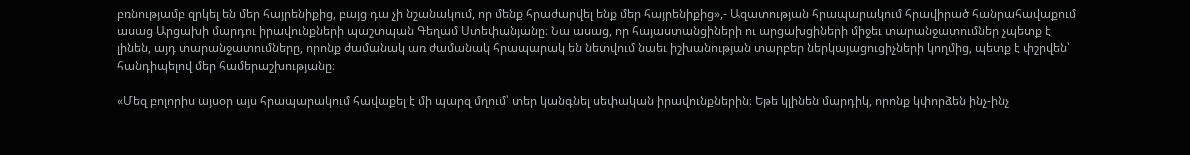բռնությամբ զրկել են մեր հայրենիքից, բայց դա չի նշանակում, որ մենք հրաժարվել ենք մեր հայրենիքից»,- Ազատության հրապարակում հրավիրած հանրահավաքում ասաց Արցախի մարդու իրավունքների պաշտպան Գեղամ Ստեփանյանը։ Նա ասաց, որ հայաստանցիների ու արցախցիների միջեւ տարանջատումներ չպետք է լինեն, այդ տարանջատումները, որոնք ժամանակ առ ժամանակ հրապարակ են նետվում նաեւ իշխանության տարբեր ներկայացուցիչների կողմից, պետք է փշրվեն՝ հանդիպելով մեր համերաշխությանը։

«Մեզ բոլորիս այսօր այս հրապարակում հավաքել է մի պարզ մղում՝ տեր կանգնել սեփական իրավունքներին։ Եթե կլինեն մարդիկ, որոնք կփորձեն ինչ-ինչ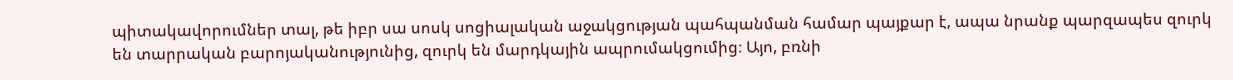պիտակավորումներ տալ, թե իբր սա սոսկ սոցիալական աջակցության պահպանման համար պայքար է, ապա նրանք պարզապես զուրկ են տարրական բարոյականությունից, զուրկ են մարդկային ապրումակցումից։ Այո, բռնի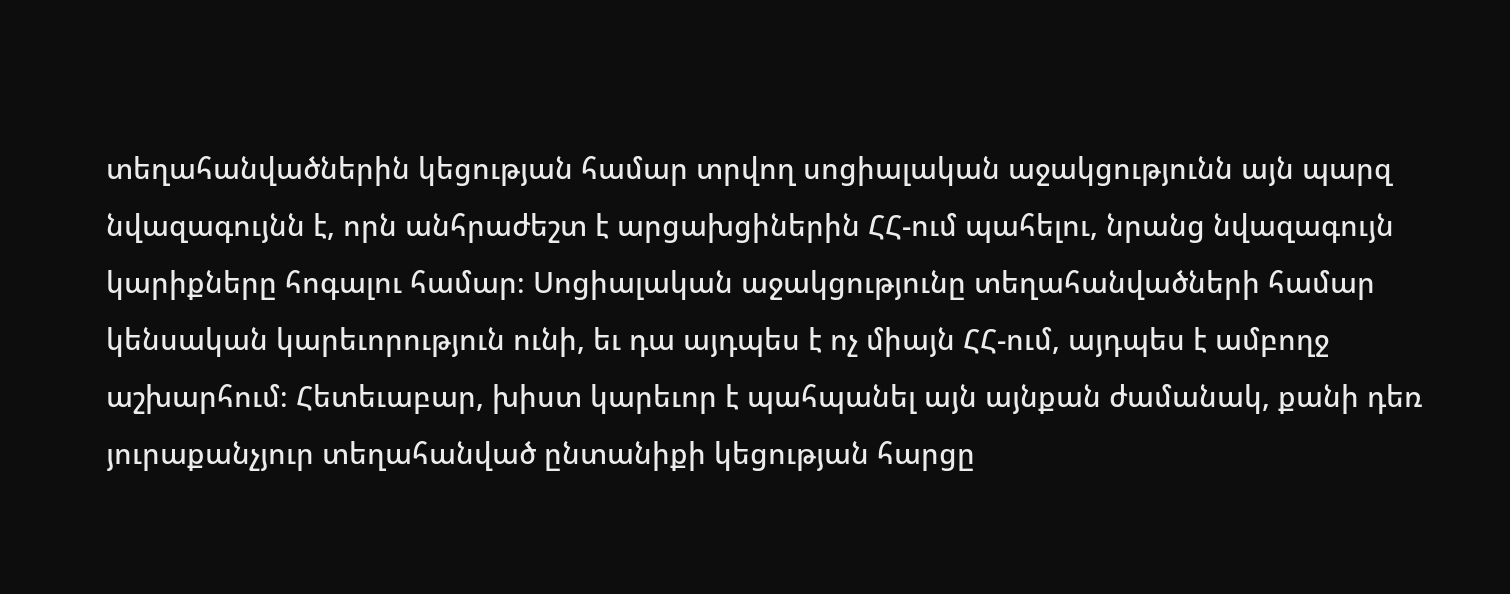տեղահանվածներին կեցության համար տրվող սոցիալական աջակցությունն այն պարզ նվազագույնն է, որն անհրաժեշտ է արցախցիներին ՀՀ-ում պահելու, նրանց նվազագույն կարիքները հոգալու համար։ Սոցիալական աջակցությունը տեղահանվածների համար կենսական կարեւորություն ունի, եւ դա այդպես է ոչ միայն ՀՀ-ում, այդպես է ամբողջ աշխարհում։ Հետեւաբար, խիստ կարեւոր է պահպանել այն այնքան ժամանակ, քանի դեռ յուրաքանչյուր տեղահանված ընտանիքի կեցության հարցը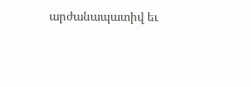արժանապատիվ եւ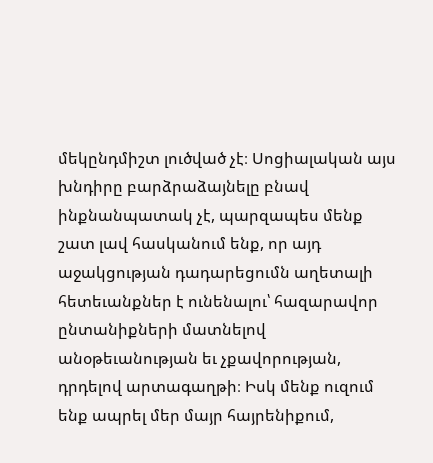մեկընդմիշտ լուծված չէ։ Սոցիալական այս խնդիրը բարձրաձայնելը բնավ ինքնանպատակ չէ, պարզապես մենք շատ լավ հասկանում ենք, որ այդ աջակցության դադարեցումն աղետալի հետեւանքներ է ունենալու՝ հազարավոր ընտանիքների մատնելով անօթեւանության եւ չքավորության, դրդելով արտագաղթի։ Իսկ մենք ուզում ենք ապրել մեր մայր հայրենիքում,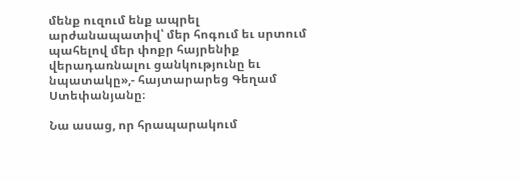մենք ուզում ենք ապրել արժանապատիվ՝ մեր հոգում եւ սրտում պահելով մեր փոքր հայրենիք վերադառնալու ցանկությունը եւ նպատակը»,- հայտարարեց Գեղամ Ստեփանյանը։

Նա ասաց, որ հրապարակում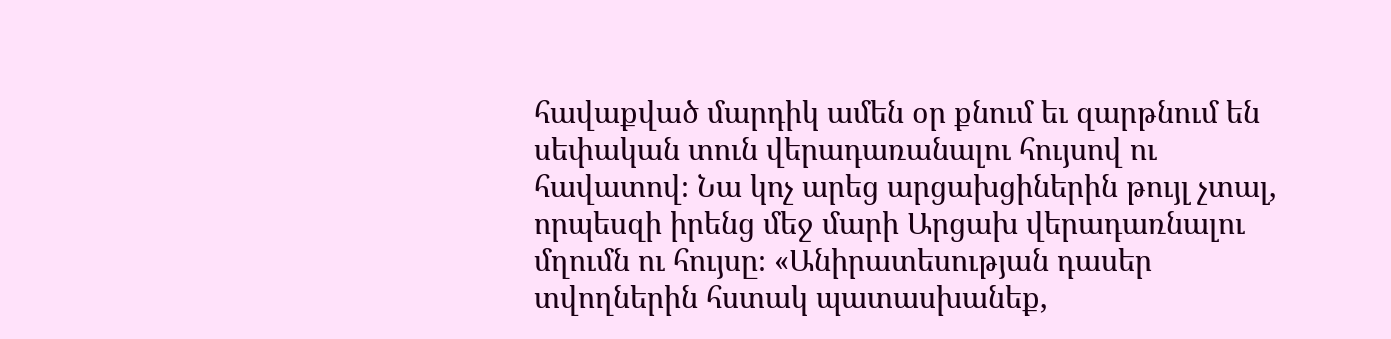հավաքված մարդիկ ամեն օր քնում եւ զարթնում են սեփական տուն վերադառանալու հույսով ու հավատով։ Նա կոչ արեց արցախցիներին թույլ չտալ, որպեսզի իրենց մեջ մարի Արցախ վերադառնալու մղումն ու հույսը։ «Անիրատեսության դասեր տվողներին հստակ պատասխանեք,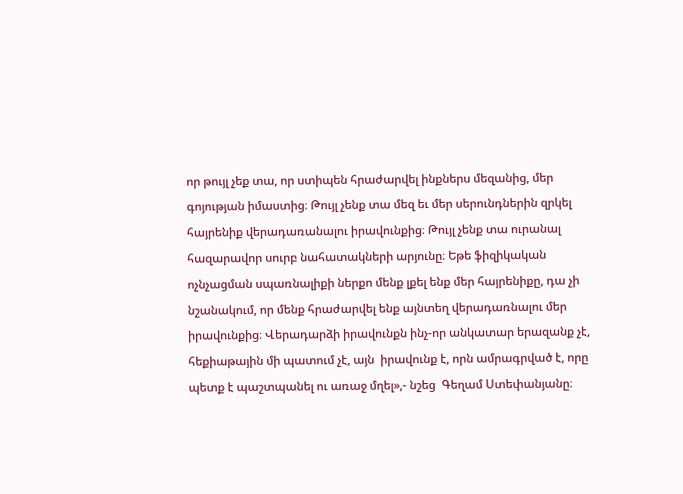որ թույլ չեք տա, որ ստիպեն հրաժարվել ինքներս մեզանից, մեր գոյության իմաստից։ Թույլ չենք տա մեզ եւ մեր սերունդներին զրկել հայրենիք վերադառանալու իրավունքից։ Թույլ չենք տա ուրանալ հազարավոր սուրբ նահատակների արյունը։ Եթե ֆիզիկական ոչնչացման սպառնալիքի ներքո մենք լքել ենք մեր հայրենիքը, դա չի նշանակում, որ մենք հրաժարվել ենք այնտեղ վերադառնալու մեր իրավունքից։ Վերադարձի իրավունքն ինչ-որ անկատար երազանք չէ, հեքիաթային մի պատում չէ, այն  իրավունք է, որն ամրագրված է, որը պետք է պաշտպանել ու առաջ մղել»,- նշեց  Գեղամ Ստեփանյանը։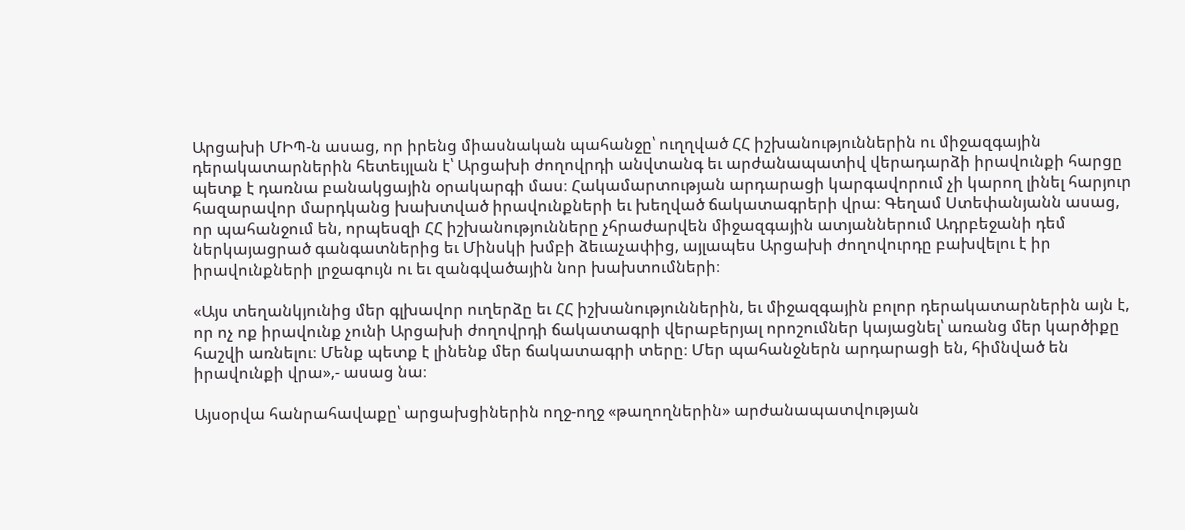Արցախի ՄԻՊ-ն ասաց, որ իրենց միասնական պահանջը՝ ուղղված ՀՀ իշխանություններին ու միջազգային դերակատարներին հետեւյլան է՝ Արցախի ժողովրդի անվտանգ եւ արժանապատիվ վերադարձի իրավունքի հարցը պետք է դառնա բանակցային օրակարգի մաս։ Հակամարտության արդարացի կարգավորում չի կարող լինել հարյուր հազարավոր մարդկանց խախտված իրավունքների եւ խեղված ճակատագրերի վրա։ Գեղամ Ստեփանյանն ասաց, որ պահանջում են, որպեսզի ՀՀ իշխանությունները չհրաժարվեն միջազգային ատյաններում Ադրբեջանի դեմ ներկայացրած գանգատներից եւ Մինսկի խմբի ձեւաչափից, այլապես Արցախի ժողովուրդը բախվելու է իր իրավունքների լրջագույն ու եւ զանգվածային նոր խախտումների։

«Այս տեղանկյունից մեր գլխավոր ուղերձը եւ ՀՀ իշխանություններին, եւ միջազգային բոլոր դերակատարներին այն է, որ ոչ ոք իրավունք չունի Արցախի ժողովրդի ճակատագրի վերաբերյալ որոշումներ կայացնել՝ առանց մեր կարծիքը հաշվի առնելու։ Մենք պետք է լինենք մեր ճակատագրի տերը։ Մեր պահանջներն արդարացի են, հիմնված են իրավունքի վրա»,- ասաց նա։

Այսօրվա հանրահավաքը՝ արցախցիներին ողջ-ողջ «թաղողներին» արժանապատվության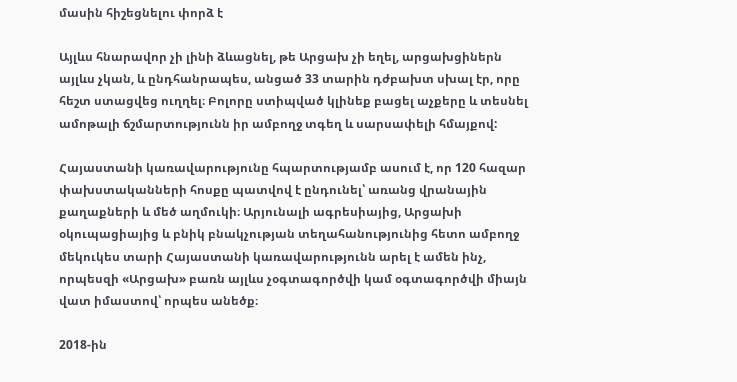մասին հիշեցնելու փորձ է

Այլևս հնարավոր չի լինի ձևացնել, թե Արցախ չի եղել, արցախցիներն այլևս չկան, և ընդհանրապես, անցած 33 տարին դժբախտ սխալ էր, որը հեշտ ստացվեց ուղղել։ Բոլորը ստիպված կլինեք բացել աչքերը և տեսնել ամոթալի ճշմարտությունն իր ամբողջ տգեղ և սարսափելի հմայքով:

Հայաստանի կառավարությունը հպարտությամբ ասում է, որ 120 հազար փախստականների հոսքը պատվով է ընդունել՝ առանց վրանային քաղաքների և մեծ աղմուկի։ Արյունալի ագրեսիայից, Արցախի օկուպացիայից և բնիկ բնակչության տեղահանությունից հետո ամբողջ մեկուկես տարի Հայաստանի կառավարությունն արել է ամեն ինչ, որպեսզի «Արցախ» բառն այլևս չօգտագործվի կամ օգտագործվի միայն վատ իմաստով՝ որպես անեծք։

2018-ին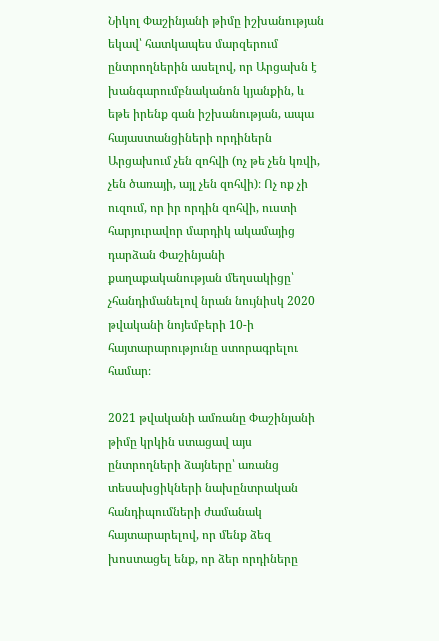Նիկոլ Փաշինյանի թիմը իշխանության եկավ՝ հատկապես մարզերում ընտրողներին ասելով, որ Արցախն է խանգարումբնականոն կյանքին, և եթե իրենք գան իշխանության, ապա հայաստանցիների որդիներն Արցախում չեն զոհվի (ոչ թե չեն կռվի, չեն ծառայի, այլ չեն զոհվի)։ Ոչ ոք չի ուզում, որ իր որդին զոհվի, ուստի հարյուրավոր մարդիկ ակամայից դարձան Փաշինյանի քաղաքականության մեղսակիցը՝ չհանդիմանելով նրան նույնիսկ 2020 թվականի նոյեմբերի 10-ի հայտարարությունը ստորագրելու համար։

2021 թվականի ամռանը Փաշինյանի թիմը կրկին ստացավ այս ընտրողների ձայները՝ առանց տեսախցիկների նախընտրական հանդիպումների ժամանակ հայտարարելով, որ մենք ձեզ խոստացել ենք, որ ձեր որդիները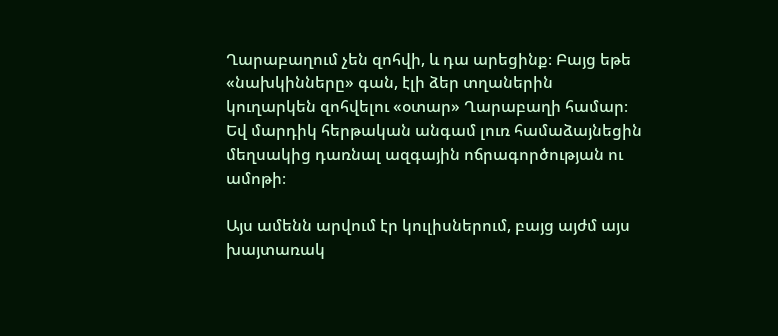Ղարաբաղում չեն զոհվի, և դա արեցինք։ Բայց եթե «նախկինները» գան, էլի ձեր տղաներին կուղարկեն զոհվելու «օտար» Ղարաբաղի համար։ Եվ մարդիկ հերթական անգամ լուռ համաձայնեցին մեղսակից դառնալ ազգային ոճրագործության ու ամոթի։

Այս ամենն արվում էր կուլիսներում, բայց այժմ այս խայտառակ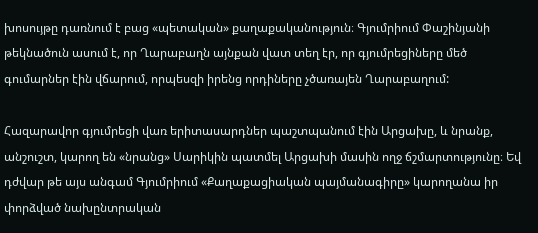խոսույթը դառնում է բաց «պետական» քաղաքականություն։ Գյումրիում Փաշինյանի թեկնածուն ասում է, որ Ղարաբաղն այնքան վատ տեղ էր, որ գյումրեցիները մեծ գումարներ էին վճարում, որպեսզի իրենց որդիները չծառայեն Ղարաբաղում:

Հազարավոր գյումրեցի վառ երիտասարդներ պաշտպանում էին Արցախը, և նրանք, անշուշտ, կարող են «նրանց» Սարիկին պատմել Արցախի մասին ողջ ճշմարտությունը։ Եվ դժվար թե այս անգամ Գյումրիում «Քաղաքացիական պայմանագիրը» կարողանա իր փորձված նախընտրական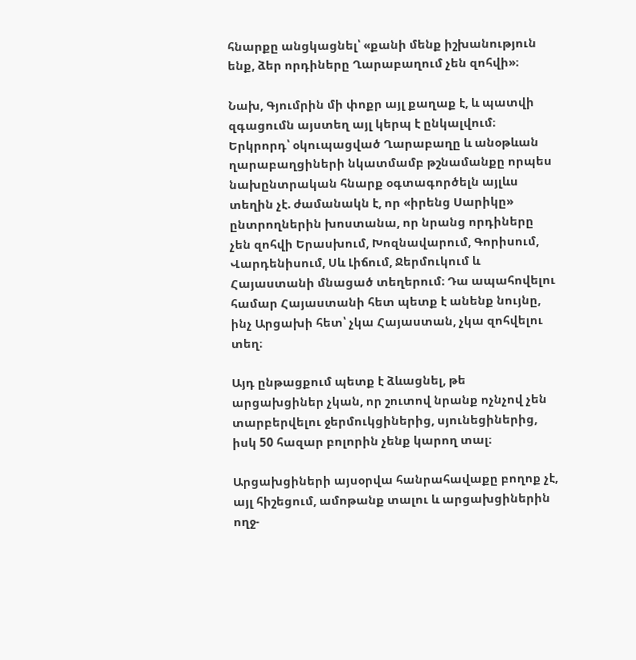հնարքը անցկացնել՝ «քանի մենք իշխանություն ենք, ձեր որդիները Ղարաբաղում չեն զոհվի»։

Նախ, Գյումրին մի փոքր այլ քաղաք է, և պատվի զգացումն այստեղ այլ կերպ է ընկալվում։ Երկրորդ՝ օկուպացված Ղարաբաղը և անօթևան ղարաբաղցիների նկատմամբ թշնամանքը որպես նախընտրական հնարք օգտագործելն այլևս տեղին չէ. ժամանակն է, որ «իրենց Սարիկը» ընտրողներին խոստանա, որ նրանց որդիները չեն զոհվի Երասխում, Խոզնավարում, Գորիսում, Վարդենիսում, Սև Լիճում, Ջերմուկում և Հայաստանի մնացած տեղերում։ Դա ապահովելու համար Հայաստանի հետ պետք է անենք նույնը, ինչ Արցախի հետ՝ չկա Հայաստան, չկա զոհվելու տեղ։

Այդ ընթացքում պետք է ձևացնել, թե արցախցիներ չկան, որ շուտով նրանք ոչնչով չեն տարբերվելու ջերմուկցիներից, սյունեցիներից, իսկ 50 հազար բոլորին չենք կարող տալ։

Արցախցիների այսօրվա հանրահավաքը բողոք չէ, այլ հիշեցում, ամոթանք տալու և արցախցիներին ողջ-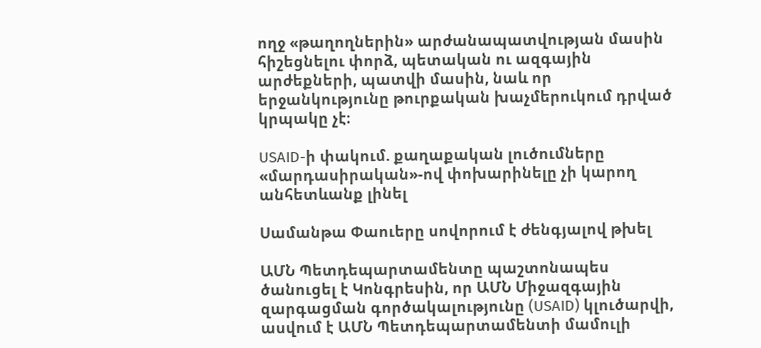ողջ «թաղողներին» արժանապատվության մասին հիշեցնելու փորձ, պետական ու ազգային արժեքների, պատվի մասին, նաև որ երջանկությունը թուրքական խաչմերուկում դրված կրպակը չէ։

USAID-ի փակում. քաղաքական լուծումները «մարդասիրական»-ով փոխարինելը չի կարող անհետևանք լինել

Սամանթա Փաուերը սովորում է ժենգյալով թխել

ԱՄՆ Պետդեպարտամենտը պաշտոնապես ծանուցել է Կոնգրեսին, որ ԱՄՆ Միջազգային զարգացման գործակալությունը (USAID) կլուծարվի, ասվում է ԱՄՆ Պետդեպարտամենտի մամուլի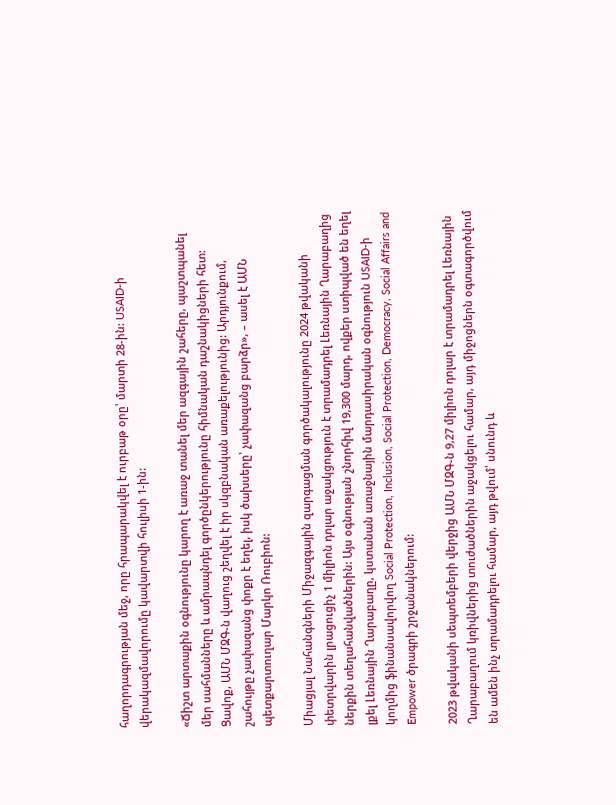հաղորդագրության մեջ, որը հրապարակվել է ուրբաթ օրը՝ մարտի 28-ին: USAID-ի վերակազմավորումը կավարտվի հուլիսի 1-ին:

«Ճիշտ արտաքին օգնությունը կարող է առաջ տանել մեր ազգային շահերը, պաշտպանել մեր սահմանները և ամրապնդել գործընկերությունը հիմնական դաշնակիցների հետ: Ցավոք, ԱՄՆ ՄԶԳ-ն վաղուց շեղվել է իր սկզբնական առաքելությունից: Արդյունքում, շահույթը չափազանց փոքր է եղել, իսկ ծախսերը՝ չափազանց բարձր», – ասել է ԱՄՆ պետքարտուղար Մարկո Ռուբիոն:

Միացյալ Նահանգների Միջազգային զարգացման գործակալությունը 2024 թվականի փետրվարին լրացուցիչ 1 միլիոն դոլար աջակցություն է տրամադրել Լեռնային Ղարաբաղից ներքին տեղահանվածներին: Այս օգնության շնորհիվ 19,300 մարդ, ովքեր ստիպված են եղել լքել Լեռնային Ղարաբաղը, կստանան առաջնային մարդասիրական օգնություն USAID-ի կողմից ֆինանսավորվող Social Protection, Inclusion, Social Protection, Democracy, Social Affairs and Empower ծրագրի շրջանակներում:

2023 թվականի սեպտեմբերի վերջից ԱՄՆ ՄԶԳ-ն 9,27 միլիոն դոլար է տրամադրել Լեռնային Ղարաբաղում կռիվներից տուժածներին աջակցելու համար, այդ միջոցներն օգտագործվում են ամեն ինչ տրամադրելու համար, այդ թվում՝ սնունդ և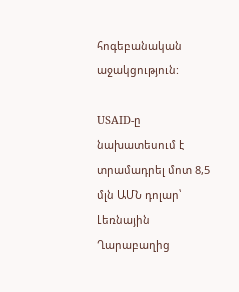հոգեբանական աջակցություն:

USAID-ը նախատեսում է տրամադրել մոտ 8,5 մլն ԱՄՆ դոլար՝ Լեռնային Ղարաբաղից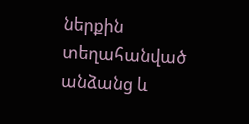ներքին տեղահանված անձանց և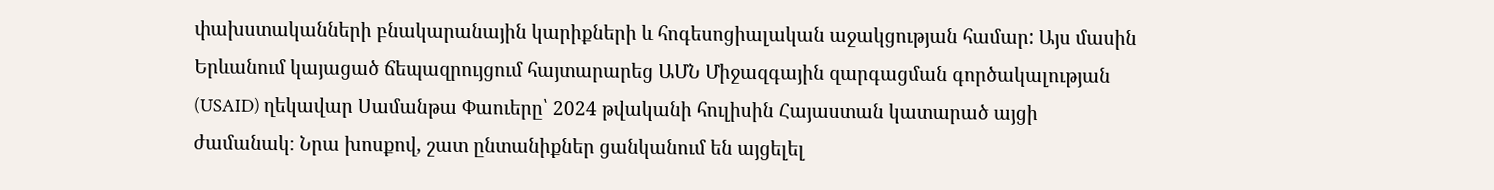փախստականների բնակարանային կարիքների և հոգեսոցիալական աջակցության համար: Այս մասին Երևանում կայացած ճեպազրույցում հայտարարեց ԱՄՆ Միջազգային զարգացման գործակալության (USAID) ղեկավար Սամանթա Փաուերը՝ 2024 թվականի հուլիսին Հայաստան կատարած այցի ժամանակ։ Նրա խոսքով, շատ ընտանիքներ ցանկանում են այցելել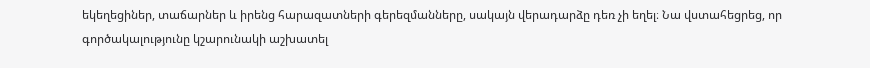եկեղեցիներ, տաճարներ և իրենց հարազատների գերեզմանները, սակայն վերադարձը դեռ չի եղել։ Նա վստահեցրեց, որ գործակալությունը կշարունակի աշխատել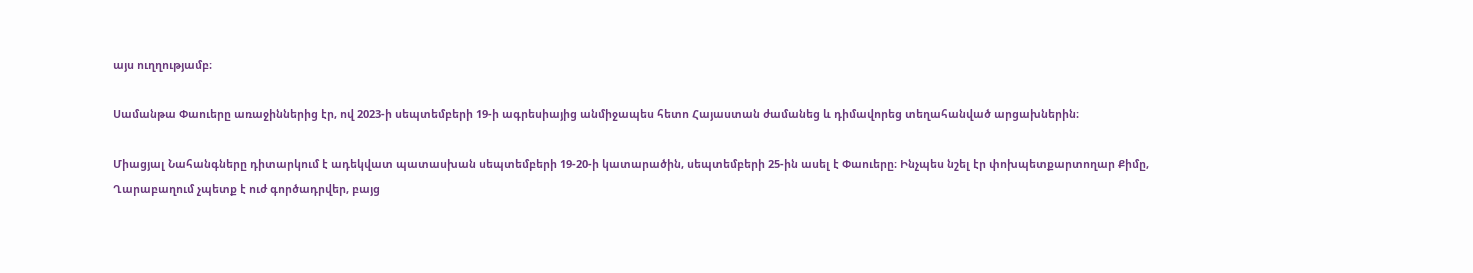այս ուղղությամբ։

Սամանթա Փաուերը առաջիններից էր, ով 2023-ի սեպտեմբերի 19-ի ագրեսիայից անմիջապես հետո Հայաստան ժամանեց և դիմավորեց տեղահանված արցախներին։

Միացյալ Նահանգները դիտարկում է ադեկվատ պատասխան սեպտեմբերի 19-20-ի կատարածին, սեպտեմբերի 25-ին ասել է Փաուերը։ Ինչպես նշել էր փոխպետքարտողար Քիմը, Ղարաբաղում չպետք է ուժ գործադրվեր, բայց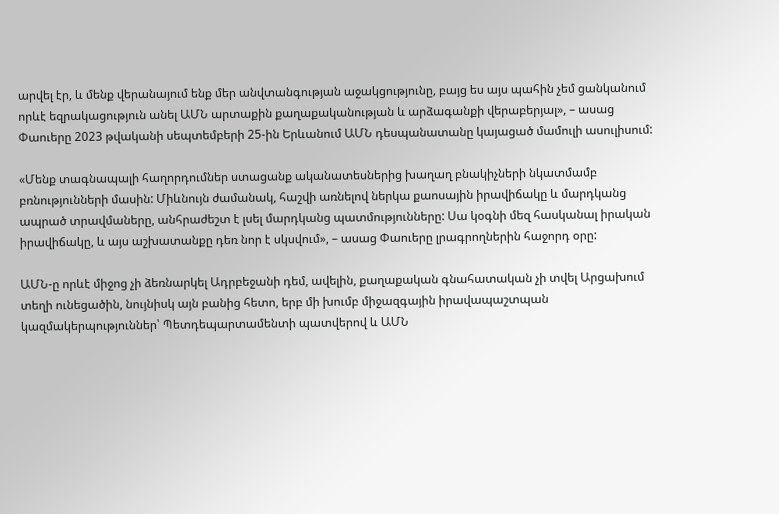արվել էր, և մենք վերանայում ենք մեր անվտանգության աջակցությունը, բայց ես այս պահին չեմ ցանկանում որևէ եզրակացություն անել ԱՄՆ արտաքին քաղաքականության և արձագանքի վերաբերյալ», – ասաց Փաուերը 2023 թվականի սեպտեմբերի 25-ին Երևանում ԱՄՆ դեսպանատանը կայացած մամուլի ասուլիսում:

«Մենք տագնապալի հաղորդումներ ստացանք ականատեսներից խաղաղ բնակիչների նկատմամբ բռնությունների մասին: Միևնույն ժամանակ, հաշվի առնելով ներկա քաոսային իրավիճակը և մարդկանց ապրած տրավմաները, անհրաժեշտ է լսել մարդկանց պատմությունները: Սա կօգնի մեզ հասկանալ իրական իրավիճակը, և այս աշխատանքը դեռ նոր է սկսվում», – ասաց Փաուերը լրագրողներին հաջորդ օրը:

ԱՄՆ-ը որևէ միջոց չի ձեռնարկել Ադրբեջանի դեմ, ավելին, քաղաքական գնահատական չի տվել Արցախում տեղի ունեցածին, նույնիսկ այն բանից հետո, երբ մի խումբ միջազգային իրավապաշտպան կազմակերպություններ՝ Պետդեպարտամենտի պատվերով և ԱՄՆ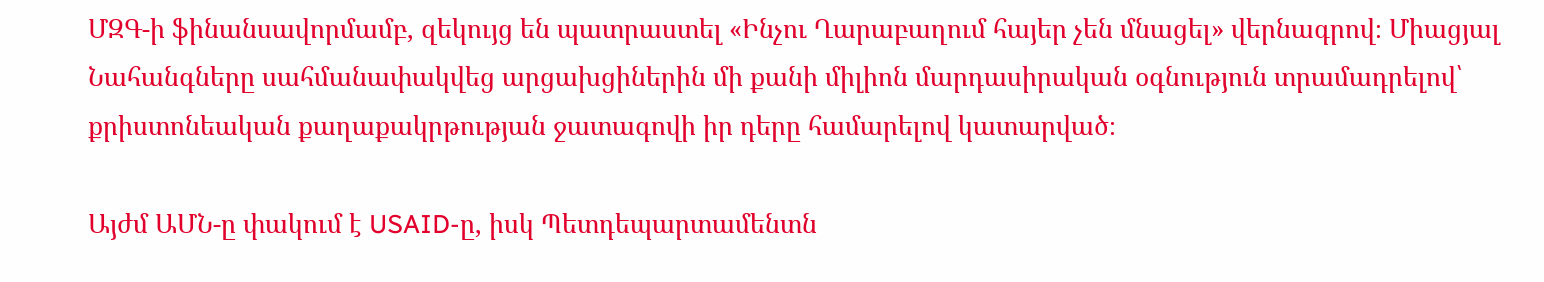ՄԶԳ-ի ֆինանսավորմամբ, զեկույց են պատրաստել «Ինչու Ղարաբաղում հայեր չեն մնացել» վերնագրով։ Միացյալ Նահանգները սահմանափակվեց արցախցիներին մի քանի միլիոն մարդասիրական օգնություն տրամադրելով՝ քրիստոնեական քաղաքակրթության ջատագովի իր դերը համարելով կատարված։

Այժմ ԱՄՆ-ը փակում է USAID-ը, իսկ Պետդեպարտամենտն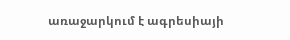առաջարկում է ագրեսիայի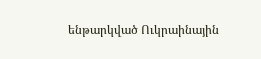ենթարկված Ուկրաինային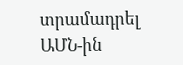տրամադրել ԱՄՆ-ին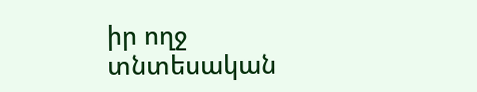իր ողջ տնտեսական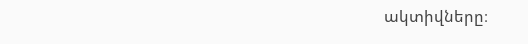ակտիվները։